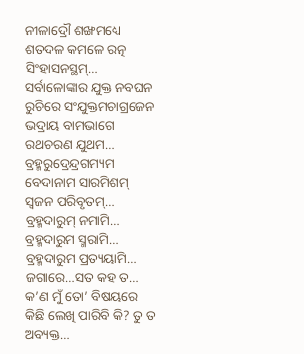ନୀଳାଦ୍ରୌ ଶଙ୍ଖମଧ୍ୟେ ଶତଦଳ କମଳେ ରତ୍ନ ସିଂହାସନସ୍ଥମ୍…
ସର୍ବାଳୋଙ୍କାର ଯୁକ୍ତ ନବଘନ ରୁଚିରେ ସଂଯୁକ୍ତମଚାଗ୍ରଜେନ ଭଦ୍ରାୟ ବାମଭାଗେ ରଥଚରଣ ଯୁଥମ…
ବ୍ରହ୍ମରୁଦ୍ରେନ୍ଦ୍ରଗମ୍ୟମ ବେଦାନାମ ସାରମିଶମ୍ ସ୍ୱଜନ ପରିବୃତମ୍…
ବ୍ରହ୍ମଦାରୁମ୍ ନମାମି… ବ୍ରହ୍ମଦାରୁମ ସ୍ମରାମି… ବ୍ରହ୍ମଦାରୁମ ପ୍ରତ୍ୟୟାମି…
ଜଗାରେ…ସତ କହ ତ… କ’ଣ ମୁଁ ତୋ’ ବିଷୟରେ କିଛି ଲେଖି ପାରିବି କି? ତୁ ତ ଅବ୍ୟକ୍ତ…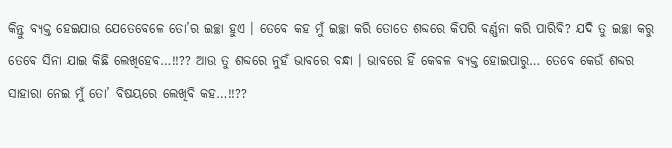କିନ୍ତୁ ବ୍ୟକ୍ତ ହେଇଯାଉ ଯେତେବେଳେ ତୋ’ର ଇଚ୍ଛା ହୁଏ । ତେବେ କହ ମୁଁ ଇଚ୍ଛା କରି ତୋତେ ଶବ୍ଦରେ କିପରି ବର୍ଣ୍ଣନା କରି ପାରିବି? ଯଦି ତୁ ଇଚ୍ଛା କରୁ ତେବେ ସିନା ଯାଇ କିଛି ଲେଖିହେବ…!!?? ଆଉ ତୁ ଶବ୍ଦରେ ନୁହଁ ଭାବରେ ବନ୍ଧା । ଭାବରେ ହିଁ କେବଳ ବ୍ୟକ୍ତ ହୋଇପାରୁ… ତେବେ କେଉଁ ଶବ୍ଦର ସାହାରା ନେଇ ମୁଁ ତୋ’ ବିଷୟରେ ଲେଖିବି କହ…!!??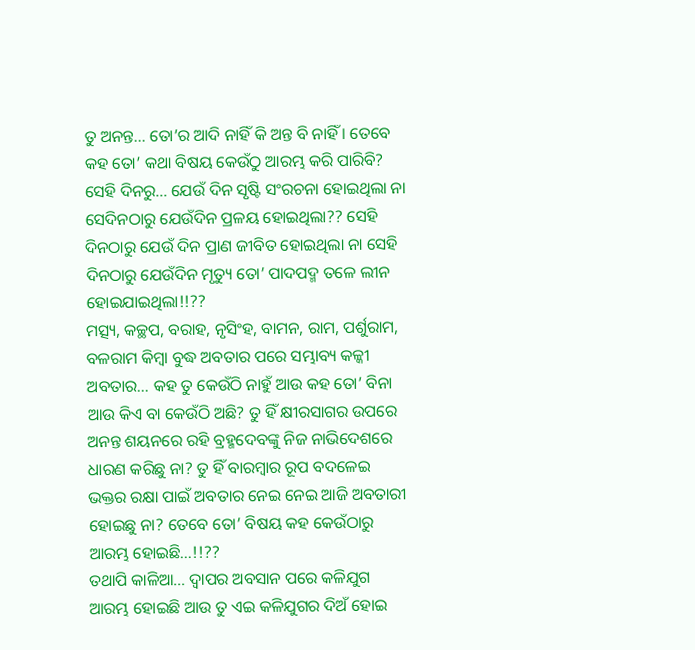ତୁ ଅନନ୍ତ… ତୋ’ର ଆଦି ନାହିଁ କି ଅନ୍ତ ବି ନାହିଁ । ତେବେ କହ ତୋ’ କଥା ବିଷୟ କେଉଁଠୁ ଆରମ୍ଭ କରି ପାରିବି? ସେହି ଦିନରୁ… ଯେଉଁ ଦିନ ସୃଷ୍ଟି ସଂରଚନା ହୋଇଥିଲା ନା ସେଦିନଠାରୁ ଯେଉଁଦିନ ପ୍ରଳୟ ହୋଇଥିଲା?? ସେହି ଦିନଠାରୁ ଯେଉଁ ଦିନ ପ୍ରାଣ ଜୀବିତ ହୋଇଥିଲା ନା ସେହି ଦିନଠାରୁ ଯେଉଁଦିନ ମୃତ୍ୟୁ ତୋ’ ପାଦପଦ୍ମ ତଳେ ଲୀନ ହୋଇଯାଇଥିଲା!!??
ମତ୍ସ୍ୟ, କଚ୍ଛପ, ବରାହ, ନୃସିଂହ, ବାମନ, ରାମ, ପର୍ଶୁରାମ, ବଳରାମ କିମ୍ବା ବୁଦ୍ଧ ଅବତାର ପରେ ସମ୍ଭାବ୍ୟ କଳ୍କୀ ଅବତାର… କହ ତୁ କେଉଁଠି ନାହୁଁ ଆଉ କହ ତୋ’ ବିନା ଆଉ କିଏ ବା କେଉଁଠି ଅଛି? ତୁ ହିଁ କ୍ଷୀରସାଗର ଉପରେ ଅନନ୍ତ ଶୟନରେ ରହି ବ୍ରହ୍ମଦେବଙ୍କୁ ନିଜ ନାଭିଦେଶରେ ଧାରଣ କରିଛୁ ନା? ତୁ ହିଁ ବାରମ୍ବାର ରୂପ ବଦଳେଇ ଭକ୍ତର ରକ୍ଷା ପାଇଁ ଅବତାର ନେଇ ନେଇ ଆଜି ଅବତାରୀ ହୋଇଛୁ ନା? ତେବେ ତୋ’ ବିଷୟ କହ କେଉଁଠାରୁ ଆରମ୍ଭ ହୋଇଛି…!!??
ତଥାପି କାଳିଆ… ଦ୍ଵାପର ଅବସାନ ପରେ କଳିଯୁଗ ଆରମ୍ଭ ହୋଇଛି ଆଉ ତୁ ଏଇ କଳିଯୁଗର ଦିଅଁ ହୋଇ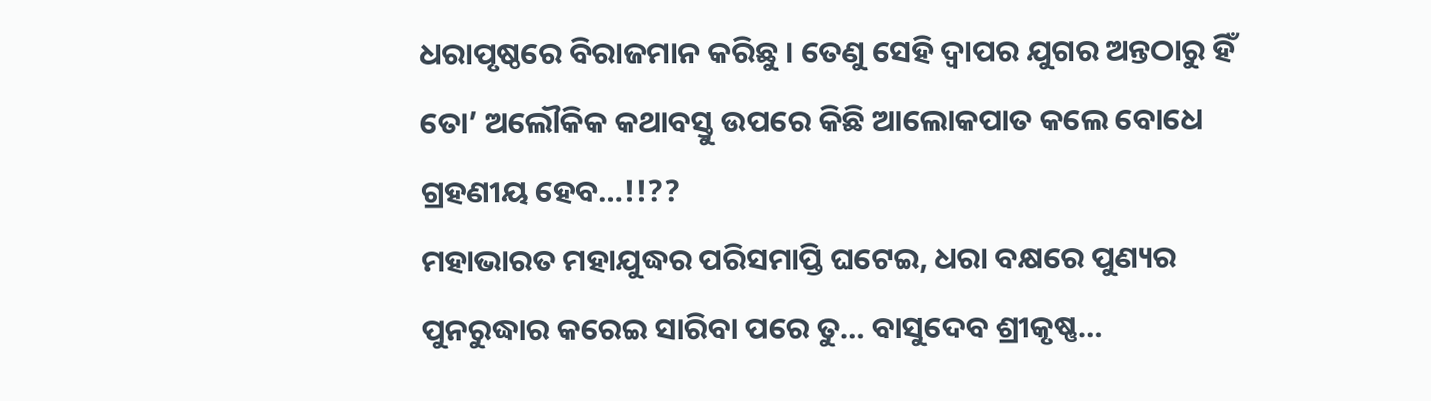ଧରାପୃଷ୍ଠରେ ବିରାଜମାନ କରିଛୁ । ତେଣୁ ସେହି ଦ୍ଵାପର ଯୁଗର ଅନ୍ତଠାରୁ ହିଁ ତୋ’ ଅଲୌକିକ କଥାବସ୍ତୁ ଉପରେ କିଛି ଆଲୋକପାତ କଲେ ବୋଧେ ଗ୍ରହଣୀୟ ହେବ…!!??
ମହାଭାରତ ମହାଯୁଦ୍ଧର ପରିସମାପ୍ତି ଘଟେଇ, ଧରା ବକ୍ଷରେ ପୁଣ୍ୟର ପୁନରୁଦ୍ଧାର କରେଇ ସାରିବା ପରେ ତୁ… ବାସୁଦେବ ଶ୍ରୀକୃଷ୍ଣ…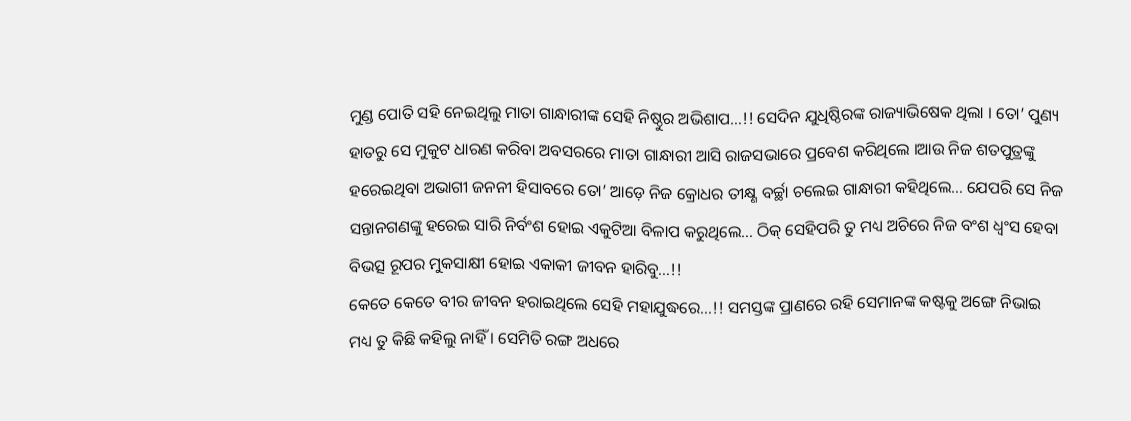ମୁଣ୍ଡ ପୋତି ସହି ନେଇଥିଲୁ ମାତା ଗାନ୍ଧାରୀଙ୍କ ସେହି ନିଷ୍ଠୁର ଅଭିଶାପ…!! ସେଦିନ ଯୁଧିଷ୍ଠିରଙ୍କ ରାଜ୍ୟାଭିଷେକ ଥିଲା । ତୋ’ ପୁଣ୍ୟ ହାତରୁ ସେ ମୁକୁଟ ଧାରଣ କରିବା ଅବସରରେ ମାତା ଗାନ୍ଧାରୀ ଆସି ରାଜସଭାରେ ପ୍ରବେଶ କରିଥିଲେ ।ଆଉ ନିଜ ଶତପୁତ୍ରଙ୍କୁ ହରେଇଥିବା ଅଭାଗୀ ଜନନୀ ହିସାବରେ ତୋ’ ଆଡ଼େ ନିଜ କ୍ରୋଧର ତୀକ୍ଷ୍ଣ ବର୍ଚ୍ଛା ଚଲେଇ ଗାନ୍ଧାରୀ କହିଥିଲେ… ଯେପରି ସେ ନିଜ ସନ୍ତାନଗଣଙ୍କୁ ହରେଇ ସାରି ନିର୍ବଂଶ ହୋଇ ଏକୁଟିଆ ବିଳାପ କରୁଥିଲେ… ଠିକ୍ ସେହିପରି ତୁ ମଧ୍ୟ ଅଚିରେ ନିଜ ବଂଶ ଧ୍ଵଂସ ହେବା ବିଭତ୍ସ ରୂପର ମୁକସାକ୍ଷୀ ହୋଇ ଏକାକୀ ଜୀବନ ହାରିବୁ…!!
କେତେ କେତେ ବୀର ଜୀବନ ହରାଇଥିଲେ ସେହି ମହାଯୁଦ୍ଧରେ…!! ସମସ୍ତଙ୍କ ପ୍ରାଣରେ ରହି ସେମାନଙ୍କ କଷ୍ଟକୁ ଅଙ୍ଗେ ନିଭାଇ ମଧ୍ୟ ତୁ କିଛି କହିଲୁ ନାହିଁ । ସେମିତି ରଙ୍ଗ ଅଧରେ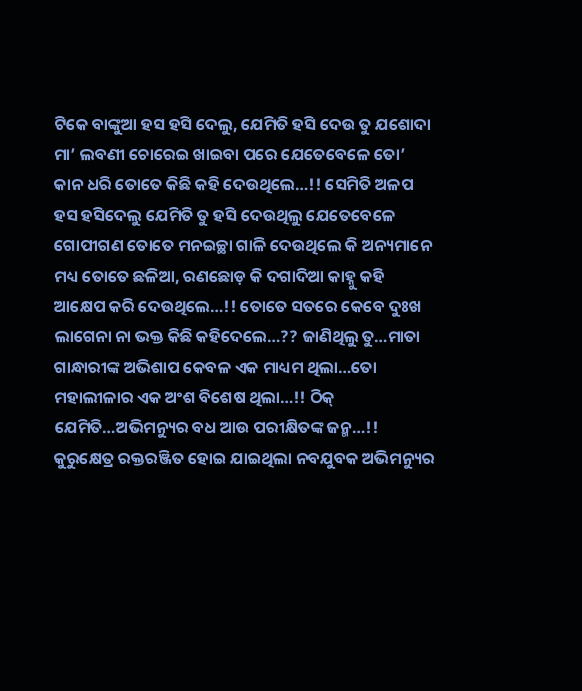ଟିକେ ବାଙ୍କୁଆ ହସ ହସି ଦେଲୁ, ଯେମିତି ହସି ଦେଉ ତୁ ଯଶୋଦା ମା’ ଲବଣୀ ଚୋରେଇ ଖାଇବା ପରେ ଯେତେବେଳେ ତୋ’ କାନ ଧରି ତୋତେ କିଛି କହି ଦେଉଥିଲେ…!! ସେମିତି ଅଳପ ହସ ହସିଦେଲୁ ଯେମିତି ତୁ ହସି ଦେଉଥିଲୁ ଯେତେବେଳେ ଗୋପୀଗଣ ତୋତେ ମନଇଚ୍ଛା ଗାଳି ଦେଉଥିଲେ କି ଅନ୍ୟମାନେ ମଧ୍ୟ ତୋତେ ଛଳିଆ, ରଣଛୋଡ଼ କି ଦଗାଦିଆ କାହ୍ନୁ କହି ଆକ୍ଷେପ କରି ଦେଉଥିଲେ…!! ତୋତେ ସତରେ କେବେ ଦୁଃଖ ଲାଗେନା ନା ଭକ୍ତ କିଛି କହିଦେଲେ…?? ଜାଣିଥିଲୁ ତୁ…ମାତା ଗାନ୍ଧାରୀଙ୍କ ଅଭିଶାପ କେବଳ ଏକ ମାଧ୍ୟମ ଥିଲା…ତୋ ମହାଲୀଳାର ଏକ ଅଂଶ ବିଶେଷ ଥିଲା…!! ଠିକ୍ ଯେମିତି…ଅଭିମନ୍ୟୁର ବଧ ଆଉ ପରୀକ୍ଷିତଙ୍କ ଜନ୍ମ…!!
କୁରୁକ୍ଷେତ୍ର ରକ୍ତରଞ୍ଜିତ ହୋଇ ଯାଇଥିଲା ନବଯୁବକ ଅଭିମନ୍ୟୁର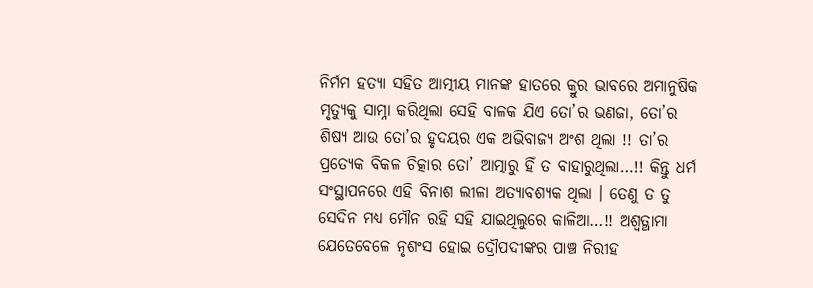ନିର୍ମମ ହତ୍ୟା ସହିତ ଆତ୍ମୀୟ ମାନଙ୍କ ହାତରେ କ୍ରୁର ଭାବରେ ଅମାନୁଷିକ ମୃତ୍ୟୁକୁ ସାମ୍ନା କରିଥିଲା ସେହି ବାଳକ ଯିଏ ତୋ’ର ଭଣଜା, ତୋ’ର ଶିଷ୍ୟ ଆଉ ତୋ’ର ହୃଦୟର ଏକ ଅଭିବାଜ୍ୟ ଅଂଶ ଥିଲା !! ତା’ର ପ୍ରତ୍ୟେକ ବିକଳ ଚିତ୍କାର ତୋ’ ଆତ୍ମାରୁ ହିଁ ତ ବାହାରୁଥିଲା…!! କିନ୍ତୁ ଧର୍ମ ସଂସ୍ଥାପନରେ ଏହି ବିନାଶ ଲୀଳା ଅତ୍ୟାବଶ୍ୟକ ଥିଲା । ତେଣୁ ତ ତୁ ସେଦିନ ମଧ୍ୟ ମୌନ ରହି ସହି ଯାଇଥିଲୁରେ କାଳିଆ…!! ଅଶ୍ଵତ୍ଥାମା ଯେତେବେଳେ ନୃଶଂସ ହୋଇ ଦ୍ରୌପଦୀଙ୍କର ପାଞ୍ଚ ନିରୀହ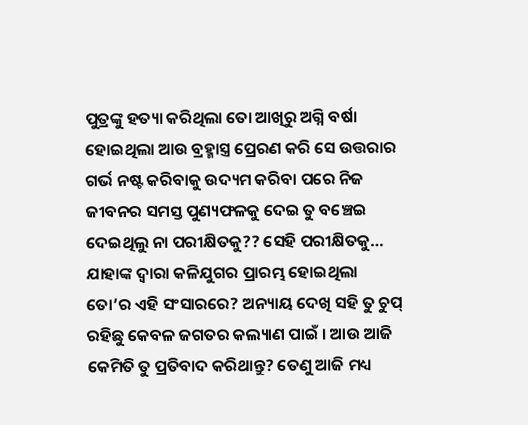ପୁତ୍ରଙ୍କୁ ହତ୍ୟା କରିଥିଲା ତୋ ଆଖିରୁ ଅଗ୍ନି ବର୍ଷା ହୋଇଥିଲା ଆଉ ବ୍ରହ୍ମାସ୍ତ୍ର ପ୍ରେରଣ କରି ସେ ଉତ୍ତରାର ଗର୍ଭ ନଷ୍ଟ କରିବାକୁ ଉଦ୍ୟମ କରିବା ପରେ ନିଜ ଜୀବନର ସମସ୍ତ ପୁଣ୍ୟଫଳକୁ ଦେଇ ତୁ ବଞ୍ଚେଇ ଦେଇଥିଲୁ ନା ପରୀକ୍ଷିତକୁ?? ସେହି ପରୀକ୍ଷିତକୁ… ଯାହାଙ୍କ ଦ୍ଵାରା କଳିଯୁଗର ପ୍ରାରମ୍ଭ ହୋଇଥିଲା ତୋ’ର ଏହି ସଂସାରରେ? ଅନ୍ୟାୟ ଦେଖି ସହି ତୁ ଚୁପ୍ ରହିଛୁ କେବଳ ଜଗତର କଲ୍ୟାଣ ପାଇଁ । ଆଉ ଆଜି କେମିତି ତୁ ପ୍ରତିବାଦ କରିଥାନ୍ତୁ? ତେଣୁ ଆଜି ମଧ୍ୟ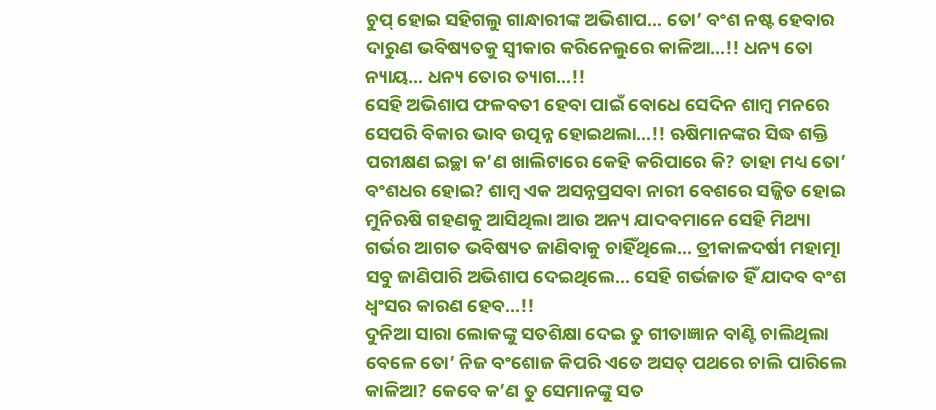ଚୁପ୍ ହୋଇ ସହିଗଲୁ ଗାନ୍ଧାରୀଙ୍କ ଅଭିଶାପ… ତୋ’ ବଂଶ ନଷ୍ଟ ହେବାର ଦାରୁଣ ଭବିଷ୍ୟତକୁ ସ୍ଵୀକାର କରିନେଲୁରେ କାଳିଆ…!! ଧନ୍ୟ ତୋ ନ୍ୟାୟ… ଧନ୍ୟ ତୋର ତ୍ୟାଗ…!!
ସେହି ଅଭିଶାପ ଫଳବତୀ ହେବା ପାଇଁ ବୋଧେ ସେଦିନ ଶାମ୍ବ ମନରେ ସେପରି ବିକାର ଭାବ ଉତ୍ପନ୍ନ ହୋଇଥଲା…!! ଋଷିମାନଙ୍କର ସିଦ୍ଧ ଶକ୍ତି ପରୀକ୍ଷଣ ଇଚ୍ଛା କ’ଣ ଖାଲିଟାରେ କେହି କରିପାରେ କି? ତାହା ମଧ୍ୟ ତୋ’ ବଂଶଧର ହୋଇ? ଶାମ୍ବ ଏକ ଅସନ୍ନପ୍ରସବା ନାରୀ ବେଶରେ ସଜ୍ଜିତ ହୋଇ ମୁନିଋଷି ଗହଣକୁ ଆସିଥିଲା ଆଉ ଅନ୍ୟ ଯାଦବମାନେ ସେହି ମିଥ୍ୟା ଗର୍ଭର ଆଗତ ଭବିଷ୍ୟତ ଜାଣିବାକୁ ଚାହିଁଥିଲେ… ତ୍ରୀକାଳଦର୍ଷୀ ମହାତ୍ମା ସବୁ ଜାଣିପାରି ଅଭିଶାପ ଦେଇଥିଲେ… ସେହି ଗର୍ଭଜାତ ହିଁ ଯାଦବ ବଂଶ ଧ୍ୱଂସର କାରଣ ହେବ…!!
ଦୁନିଆ ସାରା ଲୋକଙ୍କୁ ସତଶିକ୍ଷା ଦେଇ ତୁ ଗୀତାଜ୍ଞାନ ବାଣ୍ଟି ଚାଲିଥିଲା ବେଳେ ତୋ’ ନିଜ ବଂଶୋଜ କିପରି ଏତେ ଅସତ୍ ପଥରେ ଚାଲି ପାରିଲେ କାଳିଆ? କେବେ କ’ଣ ତୁ ସେମାନଙ୍କୁ ସତ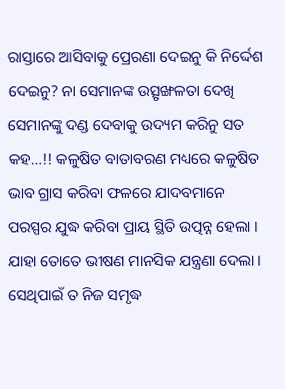ରାସ୍ତାରେ ଆସିବାକୁ ପ୍ରେରଣା ଦେଇନୁ କି ନିର୍ଦ୍ଦେଶ ଦେଇନୁ? ନା ସେମାନଙ୍କ ଉତ୍ସୃଙ୍ଖଳତା ଦେଖି ସେମାନଙ୍କୁ ଦଣ୍ଡ ଦେବାକୁ ଉଦ୍ୟମ କରିନୁ ସତ କହ…!! କଳୁଷିତ ବାତାବରଣ ମଧ୍ୟରେ କଳୁଷିତ ଭାବ ଗ୍ରାସ କରିବା ଫଳରେ ଯାଦବମାନେ ପରସ୍ପର ଯୁଦ୍ଧ କରିବା ପ୍ରାୟ ସ୍ଥିତି ଉତ୍ପନ୍ନ ହେଲା । ଯାହା ତୋତେ ଭୀଷଣ ମାନସିକ ଯନ୍ତ୍ରଣା ଦେଲା । ସେଥିପାଇଁ ତ ନିଜ ସମୃଦ୍ଧ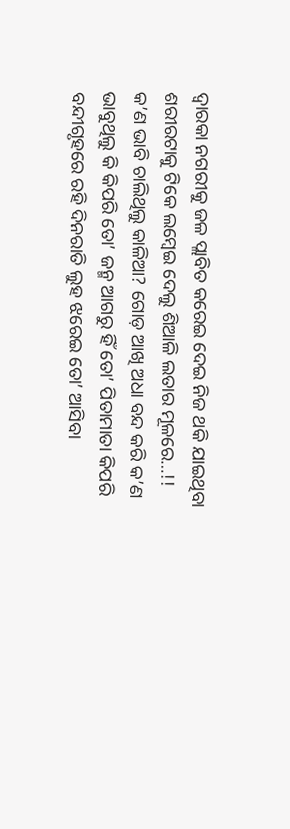ଦ୍ୱାରକା ନଗରୀକୁ ଜଳ ପ୍ଲାବିତ କରେଇ ଦେଇ ନିଜ ଥକି ଯାଇଥିବା ଶରୀରଟାକୁ ଟିକେ ଲମ୍ବେଇ ଦେଲୁ ଶିଆଳି ଲତାର ମୂଳରେ…!!
କ’ଣ ଭାବି ଚାଲିଥିଲୁ କାଳିଆ? ଗୋଡ଼ ଆଖି ଅଧା ବନ୍ଦ କରି କ’ଣ ଭାବୁଥିଲୁ କି କିପରି ତୋ’ ଜନ୍ମ ଆଗରୁ ହିଁ ତୋ’ ପିତାମାତା କିପରି ବନ୍ଦୀଗୃହରେ ରହି ଦିନରାତି ଲୁହ ଝରେଇ ତୋ’ ଆସିବା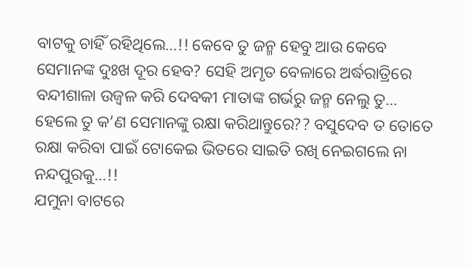ବାଟକୁ ଚାହିଁ ରହିଥିଲେ…!! କେବେ ତୁ ଜନ୍ମ ହେବୁ ଆଉ କେବେ ସେମାନଙ୍କ ଦୁଃଖ ଦୂର ହେବ? ସେହି ଅମୃତ ବେଳାରେ ଅର୍ଦ୍ଧରାତ୍ରିରେ ବନ୍ଦୀଶାଳା ଉଜ୍ୱଳ କରି ଦେବକୀ ମାତାଙ୍କ ଗର୍ଭରୁ ଜନ୍ମ ନେଲୁ ତୁ… ହେଲେ ତୁ କ’ଣ ସେମାନଙ୍କୁ ରକ୍ଷା କରିଥାନ୍ତୁରେ?? ବସୁଦେବ ତ ତୋତେ ରକ୍ଷା କରିବା ପାଇଁ ଟୋକେଇ ଭିତରେ ସାଇତି ରଖି ନେଇଗଲେ ନା ନନ୍ଦପୁରକୁ…!!
ଯମୁନା ବାଟରେ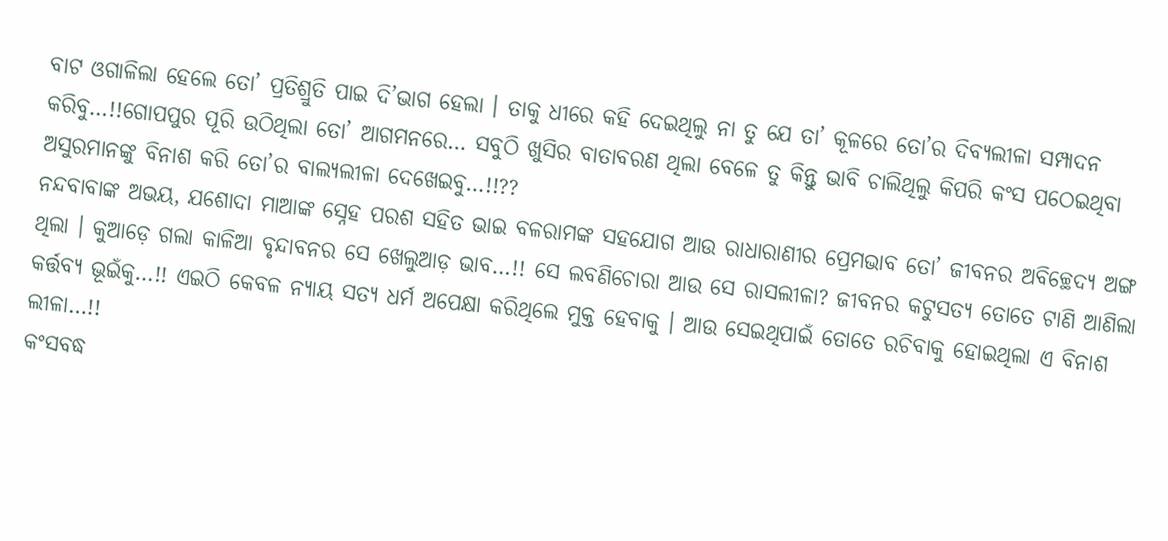ବାଟ ଓଗାଳିଲା ହେଲେ ତୋ’ ପ୍ରତିଶ୍ରୁତି ପାଇ ଦି’ଭାଗ ହେଲା । ତାକୁ ଧୀରେ କହି ଦେଇଥିଲୁ ନା ତୁ ଯେ ତା’ କୂଳରେ ତୋ’ର ଦିବ୍ୟଲୀଳା ସମ୍ପାଦନ କରିବୁ…!!ଗୋପପୁର ପୂରି ଉଠିଥିଲା ତୋ’ ଆଗମନରେ… ସବୁଠି ଖୁସିର ବାତାବରଣ ଥିଲା ବେଳେ ତୁ କିନ୍ତୁ ଭାବି ଚାଲିଥିଲୁ କିପରି କଂସ ପଠେଇଥିବା ଅସୁରମାନଙ୍କୁ ବିନାଶ କରି ତୋ’ର ବାଲ୍ୟଲୀଳା ଦେଖେଇବୁ…!!??
ନନ୍ଦବାବାଙ୍କ ଅଭୟ, ଯଶୋଦା ମାଆଙ୍କ ସ୍ନେହ ପରଶ ସହିତ ଭାଇ ବଳରାମଙ୍କ ସହଯୋଗ ଆଉ ରାଧାରାଣୀର ପ୍ରେମଭାବ ତୋ’ ଜୀବନର ଅବିଚ୍ଛେଦ୍ୟ ଅଙ୍ଗ ଥିଲା । କୁଆଡ଼େ ଗଲା କାଳିଆ ବୃନ୍ଦାବନର ସେ ଖେଲୁଆଡ଼ ଭାବ…!! ସେ ଲବଣିଚୋରା ଆଉ ସେ ରାସଲୀଳା? ଜୀବନର କଟୁସତ୍ୟ ତୋତେ ଟାଣି ଆଣିଲା କର୍ତ୍ତବ୍ୟ ଭୂଇଁକୁ…!! ଏଇଠି କେବଳ ନ୍ୟାୟ ସତ୍ୟ ଧର୍ମ ଅପେକ୍ଷା କରିଥିଲେ ମୁକ୍ତ ହେବାକୁ । ଆଉ ସେଇଥିପାଇଁ ତୋତେ ରଚିବାକୁ ହୋଇଥିଲା ଏ ବିନାଶ ଲୀଳା…!!
କଂସବଦ୍ଧ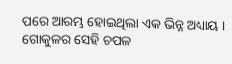ପରେ ଆରମ୍ଭ ହୋଇଥିଲା ଏକ ଭିନ୍ନ ଅଧ୍ୟାୟ । ଗୋକୁଳର ସେହି ଚପଳ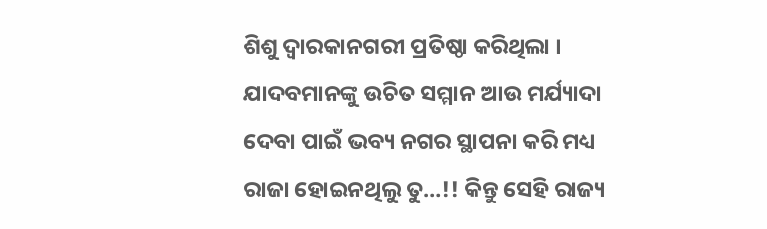ଶିଶୁ ଦ୍ଵାରକାନଗରୀ ପ୍ରତିଷ୍ଠା କରିଥିଲା । ଯାଦବମାନଙ୍କୁ ଉଚିତ ସମ୍ମାନ ଆଉ ମର୍ଯ୍ୟାଦା ଦେବା ପାଇଁ ଭବ୍ୟ ନଗର ସ୍ଥାପନା କରି ମଧ୍ୟ ରାଜା ହୋଇନଥିଲୁ ତୁ…!! କିନ୍ତୁ ସେହି ରାଜ୍ୟ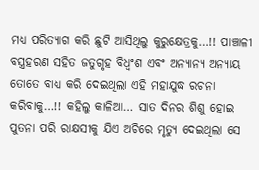ମଧ୍ୟ ପରିତ୍ୟାଗ କରି ଛୁଟି ଆସିଥିଲୁ କୁରୁକ୍ଷେତ୍ରକୁ…!! ପାଞ୍ଚାଳୀ ବସ୍ତ୍ରହରଣ ସହିତ ଜତୁଗୃହ ବିଧ୍ୱଂଶ ଏବଂ ଅନ୍ୟାନ୍ୟ ଅନ୍ୟାୟ ତୋତେ ବାଧ୍ୟ କରି ଦେଇଥିଲା ଏହି ମହାଯୁଦ୍ଧ ରଚନା କରିବାକୁ…!! କହିଲୁ କାଳିଆ… ସାତ ଦିନର ଶିଶୁ ହୋଇ ପୁତନା ପରି ରାକ୍ଷସୀକୁ ଯିଏ ଅଚିରେ ମୃତ୍ୟୁ ଦେଇଥିଲା ସେ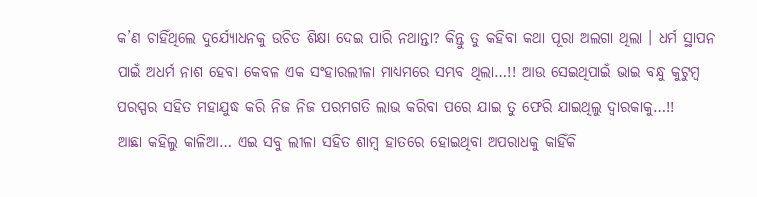କ’ଣ ଚାହିଁଥିଲେ ଦୁର୍ଯ୍ୟୋଧନକୁ ଉଚିତ ଶିକ୍ଷା ଦେଇ ପାରି ନଥାନ୍ତା? କିନ୍ତୁ ତୁ କହିବା କଥା ପୂରା ଅଲଗା ଥିଲା । ଧର୍ମ ସ୍ଥାପନ ପାଇଁ ଅଧର୍ମ ନାଶ ହେବା କେବଳ ଏକ ସଂହାରଲୀଳା ମାଧ୍ୟମରେ ସମ୍ଭବ ଥିଲା…!! ଆଉ ସେଇଥିପାଇଁ ଭାଇ ବନ୍ଧୁ କୁଟୁମ୍ବ ପରସ୍ପର ସହିତ ମହାଯୁଦ୍ଧ କରି ନିଜ ନିଜ ପରମଗତି ଲାଭ କରିବା ପରେ ଯାଇ ତୁ ଫେରି ଯାଇଥିଲୁ ଦ୍ୱାରକାକୁ…!!
ଆଛା କହିଲୁ କାଳିଆ… ଏଇ ସବୁ ଲୀଳା ସହିତ ଶାମ୍ବ ହାତରେ ହୋଇଥିବା ଅପରାଧକୁ କାହିଁକି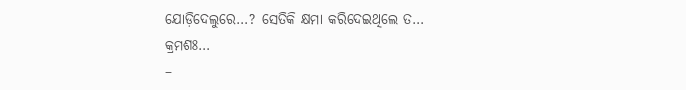ଯୋଡ଼ିଦେଲୁରେ…? ସେତିକି କ୍ଷମା କରିଦେଇଥିଲେ ତ…
କ୍ରମଶଃ…
–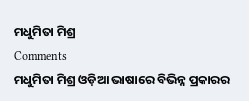ମଧୁମିତା ମିଶ୍ର
Comments
ମଧୁମିତା ମିଶ୍ର ଓଡ଼ିଆ ଭାଷାରେ ବିଭିନ୍ନ ପ୍ରକାରର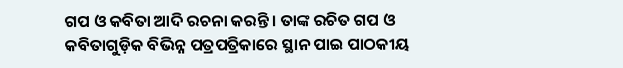ଗପ ଓ କବିତା ଆଦି ରଚନା କରନ୍ତି । ତାଙ୍କ ରଚିତ ଗପ ଓ କବିତାଗୁଡ଼ିକ ବିଭିନ୍ନ ପତ୍ରପତ୍ରିକାରେ ସ୍ଥାନ ପାଇ ପାଠକୀୟ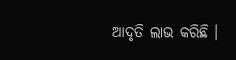ଆଦୃତି ଲାଭ କରିଛି ।